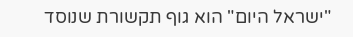"ישראל היום" הוא גוף תקשורת שנוסד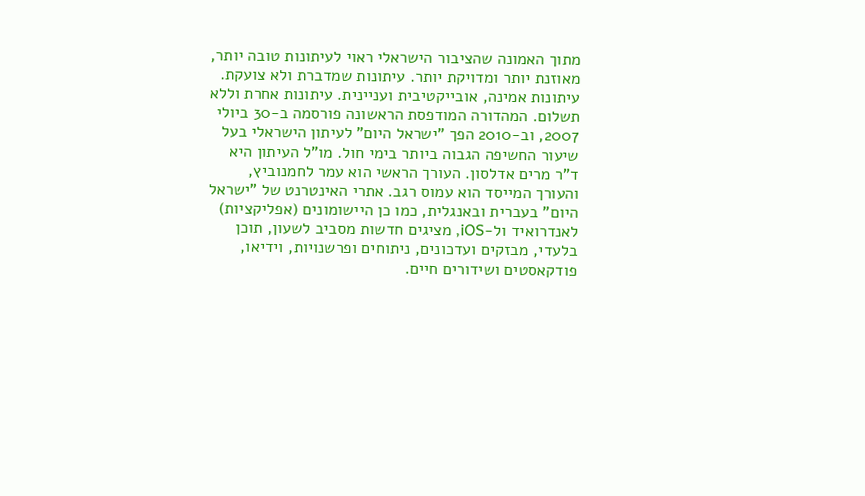מתוך האמונה שהציבור הישראלי ראוי לעיתונות טובה יותר, מאוזנת יותר ומדויקת יותר. עיתונות שמדברת ולא צועקת. עיתונות אמינה, אובייקטיבית ועניינית. עיתונות אחרת וללא תשלום. המהדורה המודפסת הראשונה פורסמה ב-30 ביולי 2007, וב-2010 הפך "ישראל היום" לעיתון הישראלי בעל שיעור החשיפה הגבוה ביותר בימי חול. מו"ל העיתון היא ד"ר מרים אדלסון. העורך הראשי הוא עמר לחמנוביץ, והעורך המייסד הוא עמוס רגב. אתרי האינטרנט של "ישראל היום" בעברית ובאנגלית, כמו כן היישומונים (אפליקציות) לאנדרואיד ול-iOS, מציגים חדשות מסביב לשעון, תוכן בלעדי, מבזקים ועדכונים, ניתוחים ופרשנויות, וידיאו, פודקאסטים ושידורים חיים.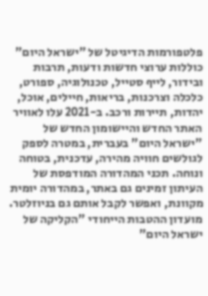פלטפורמות הדיגיטל של "ישראל היום" כוללות ערוצי חדשות ודעות, תרבות ובידור, לייף סטייל, טכנולוגיה, ספורט, כלכלה וצרכנות, בריאות, חיילים, אוכל, יהדות, תיירות ורכב. ב-2021 עלו לאוויר האתר החדש והיישומון החדש של "ישראל היום" בעברית, במטרה לספק לגולשים חוויה מהירה, עדכנית, בטוחה ונוחה. תכני המהדורה המודפסת של העיתון זמינים גם באתר, במהדורה יומית מקוונת, ואפשר לקבל אותם גם בניוזלטר. מועדון ההטבות הייחודי "הקליקה של ישראל היום"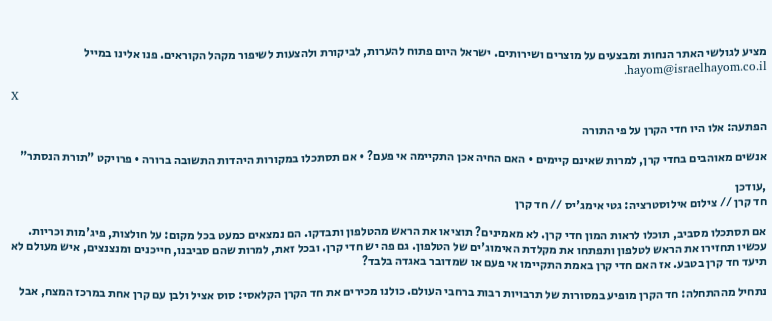מציע לגולשי האתר הנחות ומבצעים על מוצרים ושירותים. ישראל היום פתוח להערות, לביקורת ולהצעות לשיפור מקהל הקוראים. פנו אלינו במייל hayom@israelhayom.co.il.

X

הפתעה: אלו היו חדי הקרן על פי התורה

אנשים מאוהבים בחדי קרן, למרות שאינם קיימים • האם החיה אכן התקיימה אי פעם? • אם תסתכלו במקורות היהדות התשובה ברורה • פרויקט "תורת הנסתר"

,עודכן
חד קרן // צילום אילוסטרציה: גטי אימג'יס // חד קרן

אם תסתכלו מסביב, תוכלו לראות המון חדי קרן. לא מאמינים? תוציאו את הראש מהטלפון ותבדקו. הם נמצאים כמעט בכל מקום: על חולצות, פיג'מות וכריות. עכשיו תחזירו את הראש לטלפון ותפתחו את מקלדת האימוג'ים של הטלפון. גם פה יש חדי קרן. ובכל זאת, למרות שהם סביבנו, חייכנים ומנצנצים, איש מעולם לא תיעד חד קרן בטבע. אז האם חדי קרן באמת התקיימו אי פעם או שמדובר באגדה בלבד?

נתחיל מההתחלה: חד הקרן מופיע במסורות של תרבויות רבות ברחבי העולם. כולנו מכירים את חד הקרן הקלאסי: סוס אציל ולבן עם קרן אחת במרכז המצח, אבל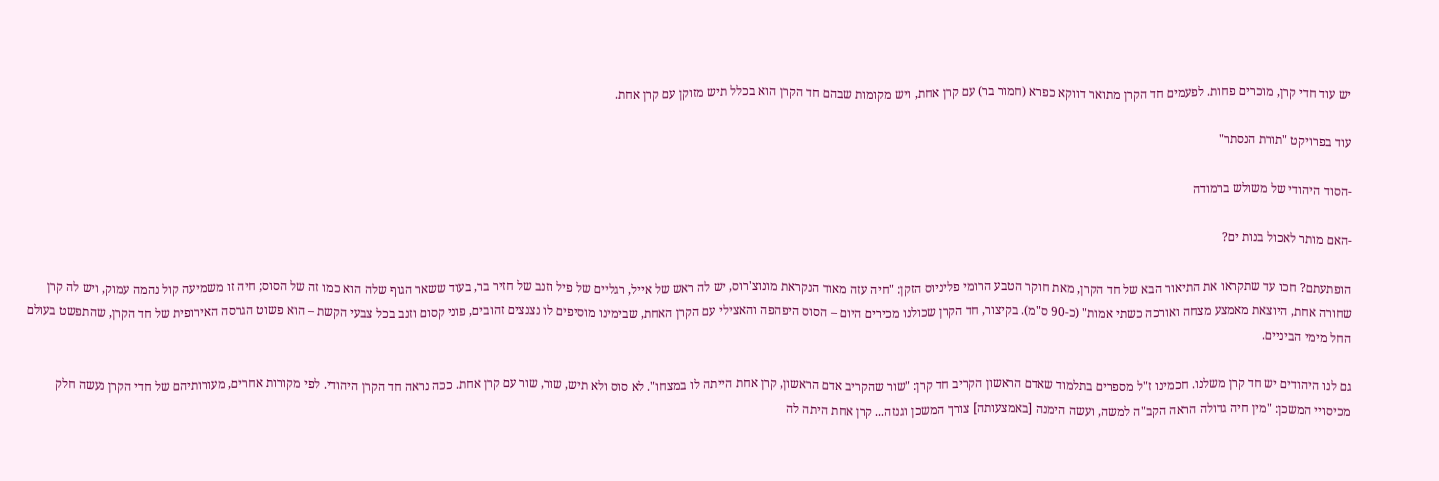יש עוד חדי קרן, מוכרים פחות. לפעמים חד הקרן מתואר דווקא כפרא (חמור בר) עם קרן אחת, ויש מקומות שבהם חד הקרן הוא בכלל תיש מזוקן עם קרן אחת.

עוד בפרויקט "תורת הנסתר"

-הסוד היהודי של משולש ברמודה

-האם מותר לאכול בנות ים?

הופתעתם? חכו עד שתקראו את התיאור הבא של חד הקרן, מאת חוקר הטבע הרומי פליניוס הזקן: "חיה עזה מאוד הנקראת מונוצ'רוס, יש לה ראש של אייל, רגליים של פיל וזנב של חזיר בר, בעוד ששאר הגוף שלה הוא כמו זה של הסוס; חיה זו משמיעה קול נהמה עמוק, ויש לה קרן שחורה אחת, היוצאת מאמצע מצחה ואורכה כשתי אמות" (כ-90 ס"מ). בקיצור, חד הקרן שכולנו מכירים היום – הסוס היפהפה והאצילי עם הקרן האחת, שבימינו מוסיפים לו נצנצים זהובים, פוני קסום וזנב בכל צבעי הקשת – הוא פשוט הגרסה האירופית של חד הקרן, שהתפשט בעולם החל מימי הביניים.

גם לנו היהודים יש חד קרן משלנו. חכמינו ז"ל מספרים בתלמוד שאדם הראשון הקריב חד קרן: "שור שהקריב אדם הראשון, קרן אחת הייתה לו במצחו". לא סוס ולא תיש, שור, שור עם קרן אחת. ככה נראה חד הקרן היהודי. לפי מקורות אחרים, מעורותיהם של חדי הקרן נעשה חלק מכיסויי המשכן: "מין חיה גדולה הראה הקב"ה למשה, ועשה הימנה [באמצעותה] צורך המשכן וגנזה... קרן אחת היתה לה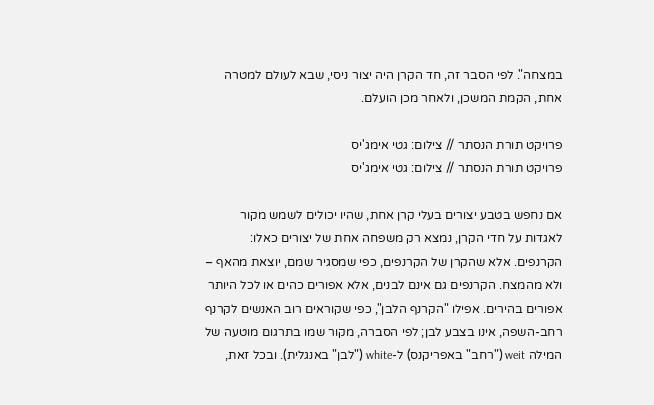במצחה". לפי הסבר זה, חד הקרן היה יצור ניסי, שבא לעולם למטרה אחת, הקמת המשכן, ולאחר מכן הועלם.

פרויקט תורת הנסתר // צילום: גטי אימג'יס
פרויקט תורת הנסתר // צילום: גטי אימג'יס

אם נחפש בטבע יצורים בעלי קרן אחת, שהיו יכולים לשמש מקור לאגדות על חדי הקרן, נמצא רק משפחה אחת של יצורים כאלו: הקרנפים. אלא שהקרן של הקרנפים, כפי שמסגיר שמם, יוצאת מהאף – ולא מהמצח. הקרנפים גם אינם לבנים, אלא אפורים כהים או לכל היותר אפורים בהירים. אפילו "הקרנף הלבן", כפי שקוראים רוב האנשים לקרנף רחב-השפה, אינו בצבע לבן; לפי הסברה, מקור שמו בתרגום מוטעה של המילה weit ("רחב" באפריקנס) ל-white ("לבן" באנגלית). ובכל זאת,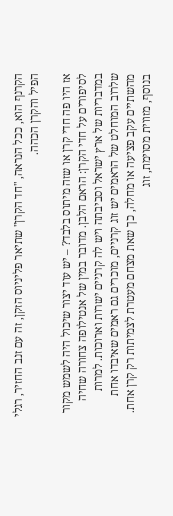הקרנף הוא, ככל הנראה, "חד הקרן" שתיאר פליניוס הזקן, זה עם זנב החזיר, רגלי הפיל והקרן הכהה.

אז היו פה חדי קרן או שזה מיתוס בלבד? – יש עוד יצור שיכול היה לשמש מקור לסיפורים על חדי הקרן: הראם הלבן. מדובר במין של אנטילופה צחורה שחיה במדבריות של ארץ ישראל וסביבתה ויש לה קרניים ישרות וארוכות. למרות שלרוב המוחלט של הראמים יש זוג קרניים, מוכרים גם ראמים שאיבדו אחת מהשתיים עקב פציעה או מחלה, כך שאת מצחם מעטרת לצמיתות רק קרן אחת. בנוסף, מזווית מסוימת, זוג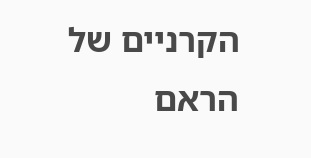הקרניים של הראם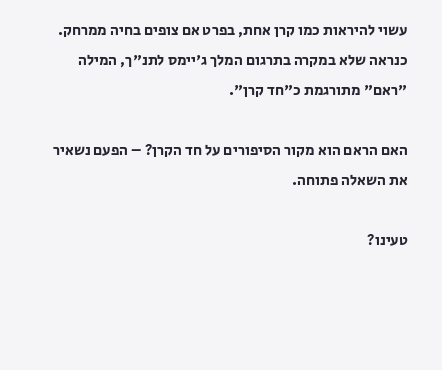עשוי להיראות כמו קרן אחת, בפרט אם צופים בחיה ממרחק. כנראה שלא במקרה בתרגום המלך ג'יימס לתנ"ך, המילה "ראם" מתורגמת כ"חד קרן".

האם הראם הוא מקור הסיפורים על חד הקרן? – הפעם נשאיר את השאלה פתוחה.

טעינו?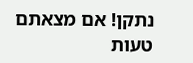נתקן! אם מצאתם טעות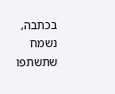בכתבה, נשמח שתשתפו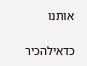אותנו

כדאילהכיר